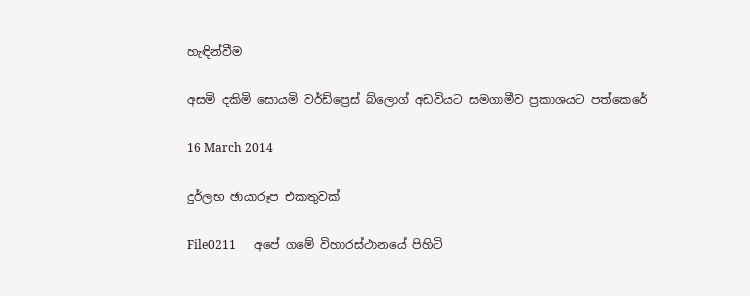හැඳින්වීම

අසමි දකිමි සොයමි වර්ඩ්ප්‍රෙස් බ්ලොග් අඩවියට සමගාමීව ප්‍රකාශයට පත්කෙරේ

16 March 2014

දුර්ලභ ඡායාරූප එකතුවක්

File0211      අපේ ගමේ විහාරස්ථානයේ පිහිටි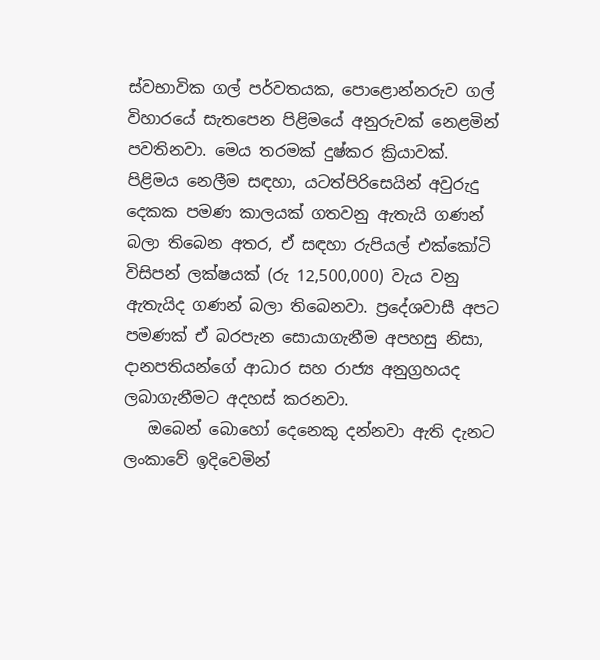ස්වභාවික ගල් පර්වතයක, පොළොන්නරුව ගල් විහාරයේ සැතපෙන පිළිමයේ අනුරුවක් නෙළමින් පවතිනවා. මෙය තරමක් දුෂ්කර ක්‍රියාවක්. පිළිමය නෙලීම සඳහා, යටත්පිරිසෙයින් අවුරුදු දෙකක පමණ කාලයක් ගතවනු ඇතැයි ගණන් බලා තිබෙන අතර, ඒ සඳහා රුපියල් එක්කෝටි විසිපන් ලක්ෂයක් (රු 12,500,000) වැය වනු ඇතැයිද ගණන් බලා තිබෙනවා. ප්‍රදේශවාසී අපට පමණක් ඒ බරපැන සොයාගැනීම අපහසු නිසා, දානපතියන්ගේ ආධාර සහ රාජ්‍ය අනුග්‍රහයද ලබාගැනීමට අදහස් කරනවා.
   ඔබෙන් බොහෝ දෙනෙකු දන්නවා ඇති දැනට ලංකාවේ ඉදිවෙමින්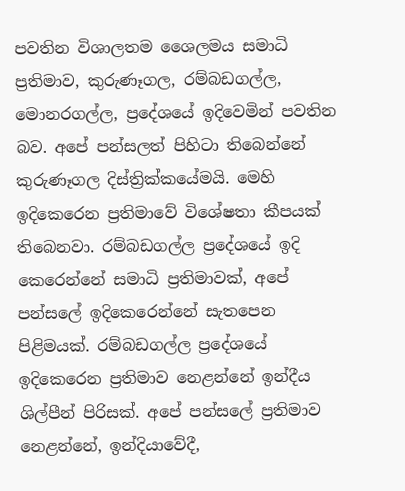පවතින විශාලතම ශෛලමය සමාධි ප්‍රතිමාව, කුරුණෑගල, රම්බඩගල්ල, මොනරගල්ල, ප්‍රදේශයේ ඉදිවෙමින් පවතින බව. අපේ පන්සලත් පිහිටා තිබෙන්නේ කුරුණෑගල දිස්ත්‍රික්කයේමයි. මෙහි ඉදිකෙරෙන ප්‍රතිමාවේ විශේෂතා කීපයක් තිබෙනවා. රම්බඩගල්ල ප්‍රදේශයේ ඉදි කෙරෙන්නේ සමාධි ප්‍රතිමාවක්, අපේ පන්සලේ ඉදිකෙරෙන්නේ සැතපෙන පිළිමයක්. රම්බඩගල්ල ප්‍රදේශයේ ඉදිකෙරෙන ප්‍රතිමාව නෙළන්නේ ඉන්දීය ශිල්පීන් පිරිසක්. අපේ පන්සලේ ප්‍රතිමාව නෙළන්නේ, ඉන්දියාවේදී,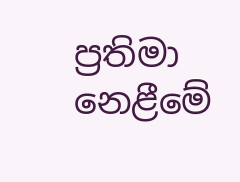ප්‍රතිමා නෙළීමේ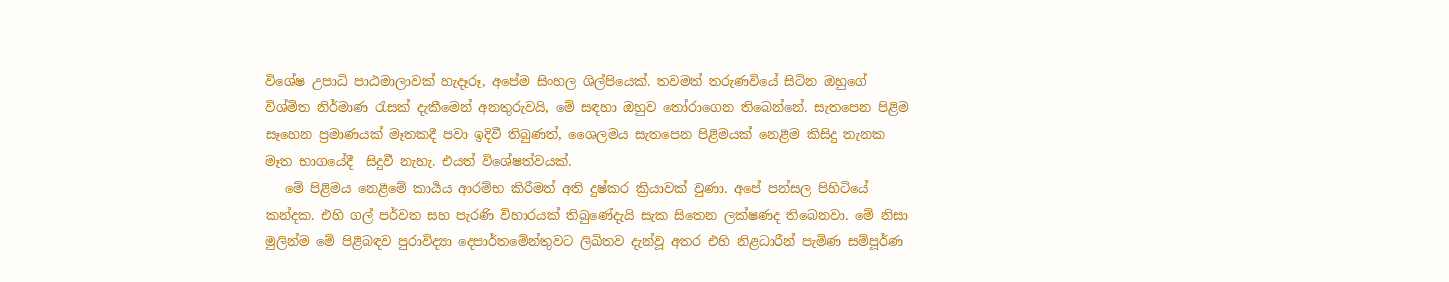විශේෂ උපාධි පාඨමාලාවක් හැදෑරූ, අපේම සිංහල ශිල්පියෙක්. තවමත් තරුණවියේ සිටින ඔහුගේ විශ්මිත නිර්මාණ රැසක් දැකීමෙන් අනතුරුවයි, මේ සඳහා ඔහුව තෝරාගෙන තිබෙන්නේ. සැතපෙන පිළිම සෑහෙන ප්‍රමාණයක් මෑතකදී පවා ඉදිවී තිබුණත්, ශෛලමය සැතපෙන පිළිමයක් නෙළීම කිසිදු තැනක මෑත භාගයේදී  සිදුවී නැහැ. එයත් විශේෂත්වයක්.
   මේ පිළිමය නෙළීමේ කාර්‍යය ආරම්භ කිරීමත් අති දුෂ්කර ක්‍රියාවක් වුණා. අපේ පන්සල පිහිටියේ කන්දක. එහි ගල් පර්වත සහ පැරණි විහාරයක් තිබුණේදැයි සැක සිතෙන ලක්ෂණද තිබෙනවා. මේ නිසා මුලින්ම මේ පිළිබඳව පුරාවිද්‍යා දෙපාර්තමේන්තුවට ලිඛිතව දැන්වූ අතර එහි නිළධාරීන් පැමිණ සම්පූර්ණ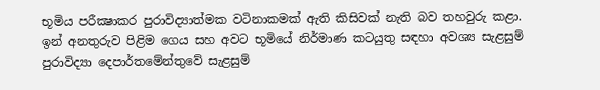භූමිය පරීක්‍ෂාකර පුරාවිද්‍යාත්මක වටිනාකමක් ඇති කිසිවක් නැති බව තහවුරු කළා. ඉන් අනතුරුව පිළිම ගෙය සහ අවට භූමියේ නිර්මාණ කටයුතු සඳහා අවශ්‍ය සැළසුම් පුරාවිද්‍යා දෙපාර්තමේන්තුවේ සැළසුම්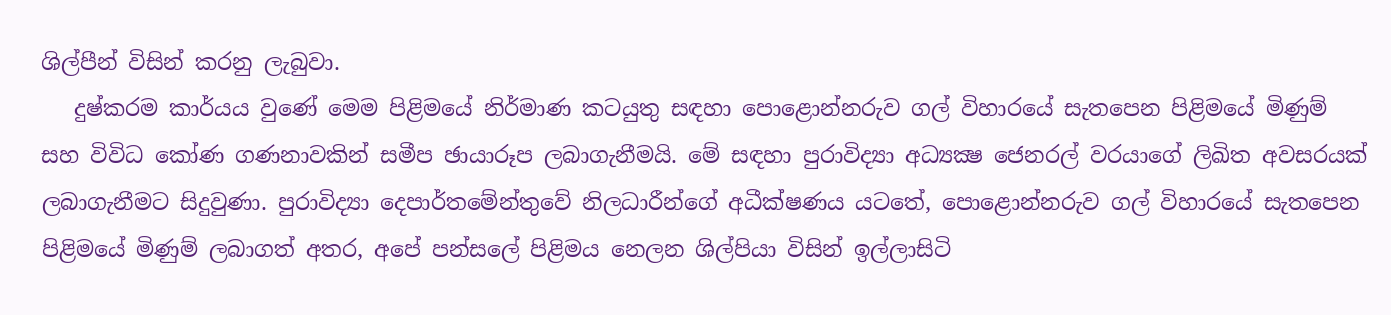ශිල්පීන් විසින් කරනු ලැබුවා.
   දුෂ්කරම කාර්යය වුණේ මෙම පිළිමයේ නිර්මාණ කටයුතු සඳහා පොළොන්නරුව ගල් විහාරයේ සැතපෙන පිළිමයේ මිණුම් සහ විවිධ කෝණ ගණනාවකින් සමීප ඡායාරූප ලබාගැනීමයි. මේ සඳහා පුරාවිද්‍යා අධ්‍යක්‍ෂ ජෙනරල් වරයාගේ ලිඛිත අවසරයක් ලබාගැනීමට සිදුවුණා. පුරාවිද්‍යා දෙපාර්තමේන්තුවේ නිලධාරීන්ගේ අධීක්ෂණය යටතේ, පොළොන්නරුව ගල් විහාරයේ සැතපෙන පිළිමයේ මිණුම් ලබාගත් අතර, අපේ පන්සලේ පිළිමය නෙලන ශිල්පියා විසින් ඉල්ලාසිටි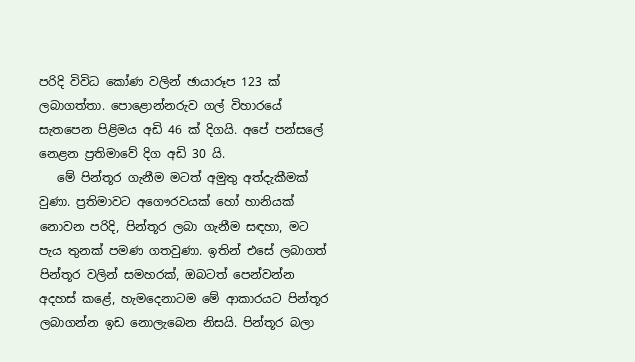පරිදි විවිධ කෝණ වලින් ඡායාරූප 123 ක් ලබාගත්තා. පොළොන්නරුව ගල් විහාරයේ සැතපෙන පිළිමය අඩි 46 ක් දිගයි. අපේ පන්සලේ නෙළන ප්‍රතිමාවේ දිග අඩි 30 යි.
   මේ පින්තූර ගැනීම මටත් අමුතු අත්දැකීමක් වුණා. ප්‍රතිමාවට අගෞරවයක් හෝ හානියක් නොවන පරිදි, පින්තූර ලබා ගැනීම සඳහා, මට පැය තුනක් පමණ ගතවුණා. ඉතින් එසේ ලබාගත් පින්තූර වලින් සමහරක්, ඔබටත් පෙන්වන්න අදහස් කළේ, හැමදෙනාටම මේ ආකාරයට පින්තූර ලබාගන්න ඉඩ නොලැබෙන නිසයි. පින්තූර බලා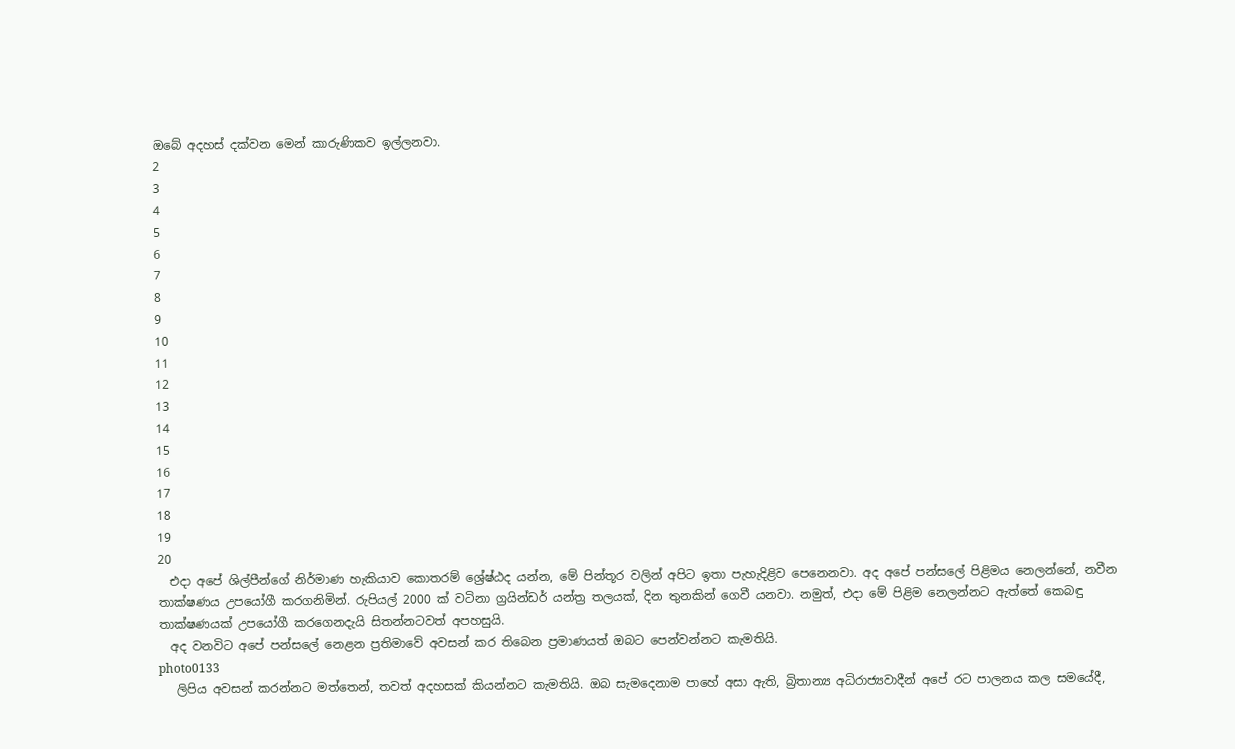ඔබේ අදහස් දක්වන මෙන් කාරුණිකව ඉල්ලනවා.
2
3
4
5
6
7
8
9
10
11
12
13
14
15
16
17
18
19
20
  එදා අපේ ශිල්පීන්ගේ නිර්මාණ හැකියාව කොතරම් ශ්‍රේෂ්ඨද යන්න, මේ පින්තූර වලින් අපිට ඉතා පැහැදිළිව පෙනෙනවා. අද අපේ පන්සලේ පිළිමය නෙලන්නේ, නවීන තාක්ෂණය උපයෝගී කරගනිමින්. රුපියල් 2000 ක් වටිනා ග්‍රයින්ඩර් යන්ත්‍ර තලයක්, දින තුනකින් ගෙවී යනවා. නමුත්, එදා මේ පිළිම නෙලන්නට ඇත්තේ කෙබඳු තාක්ෂණයක් උපයෝගී කරගෙනදැයි සිතන්නටවත් අපහසුයි.
  අද වනවිට අපේ පන්සලේ නෙළන ප්‍රතිමාවේ අවසන් කර තිබෙන ප්‍රමාණයත් ඔබට පෙන්වන්නට කැමතියි.
photo0133
   ලිපිය අවසන් කරන්නට මත්තෙන්, තවත් අදහසක් කියන්නට කැමතියි. ඔබ සැමදෙනාම පාහේ අසා ඇති, බ්‍රිතාන්‍ය අධිරාජ්‍යවාදීන් අපේ රට පාලනය කල සමයේදී,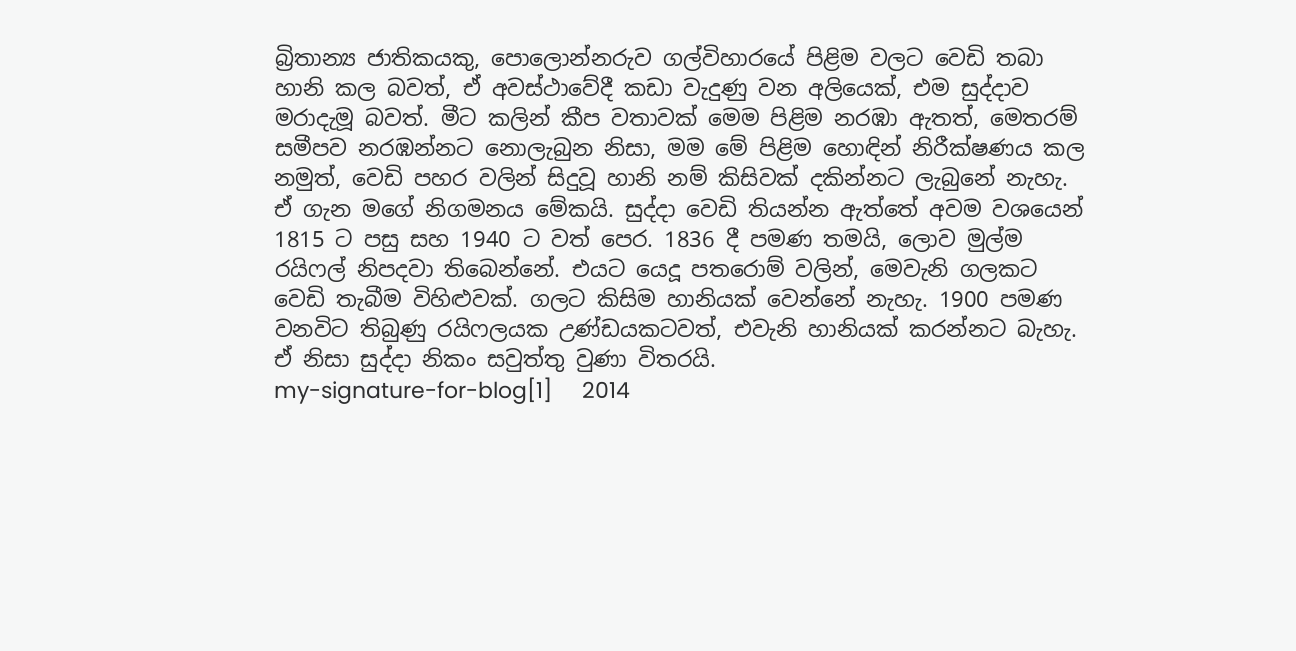බ්‍රිතාන්‍ය ජාතිකයකු, පොලොන්නරුව ගල්විහාරයේ පිළිම වලට වෙඩි තබා හානි කල බවත්, ඒ අවස්ථාවේදී කඩා වැදුණු වන අලියෙක්, එම සුද්දාව මරාදැමූ බවත්. මීට කලින් කීප වතාවක් මෙම පිළිම නරඹා ඇතත්, මෙතරම් සමීපව නරඹන්නට නොලැබුන නිසා, මම මේ පිළිම හොඳින් නිරීක්ෂණය කල නමුත්, වෙඩි පහර වලින් සිදුවූ හානි නම් කිසිවක් දකින්නට ලැබුනේ නැහැ. ඒ ගැන මගේ නිගමනය මේකයි. සුද්දා වෙඩි තියන්න ඇත්තේ අවම වශයෙන් 1815 ට පසු සහ 1940 ට වත් පෙර. 1836 දී පමණ තමයි, ලොව මුල්ම රයිෆල් නිපදවා තිබෙන්නේ. එයට යෙදූ පතරොම් වලින්, මෙවැනි ගලකට වෙඩි තැබීම විහිළුවක්. ගලට කිසිම හානියක් වෙන්නේ නැහැ. 1900 පමණ වනවිට තිබුණු රයිෆලයක උණ්ඩයකටවත්, එවැනි හානියක් කරන්නට බැහැ. ඒ නිසා සුද්දා නිකං සවුත්තු වුණා විතරයි.
my-signature-for-blog[1]     2014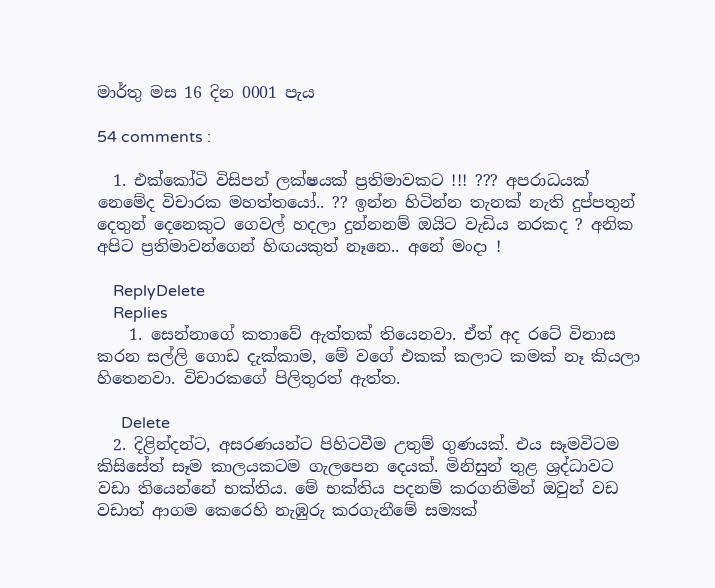මාර්තු මස 16 දින 0001 පැය

54 comments :

  1. එක්කෝටි විසිපන් ලක්ෂයක් ප්‍රතිමාවකට !!! ??? අපරාධයක් නෙමේද විචාරක මහත්තයෝ.. ?? ඉන්න හිටින්න තැනක් නැති දුප්පතුන් දෙතුන් දෙනෙකුට ගෙවල් හදලා දුන්නනම් ඔයිට වැඩිය නරකද ? අනික අපිට ප්‍රතිමාවන්ගෙන් හිඟයකුත් නෑනෙ.. අනේ මංදා !

    ReplyDelete
    Replies
    1. සෙන්නාගේ කතාවේ ඇත්තක් තියෙනවා. ඒත් අද රටේ විනාස කරන සල්ලි ගොඩ දැක්කාම, මේ වගේ එකක් කලාට කමක් නෑ කියලා හිතෙනවා. විචාරකගේ පිලිතුරත් ඇත්ත.

      Delete
  2. දිළින්දන්ට, අසරණයන්ට පිහිටවීම උතුම් ගුණයක්. එය සෑමවිටම කිසිසේත් සෑම කාලයකටම ගැලපෙන දෙයක්. මිනිසුන් තුළ ශ්‍රද්ධාවට වඩා තියෙන්නේ භක්තිය. මේ භක්තිය පදනම් කරගනිමින් ඔවුන් වඩ වඩාත් ආගම කෙරෙහි නැඹුරු කරගැනීමේ සම්‍යක්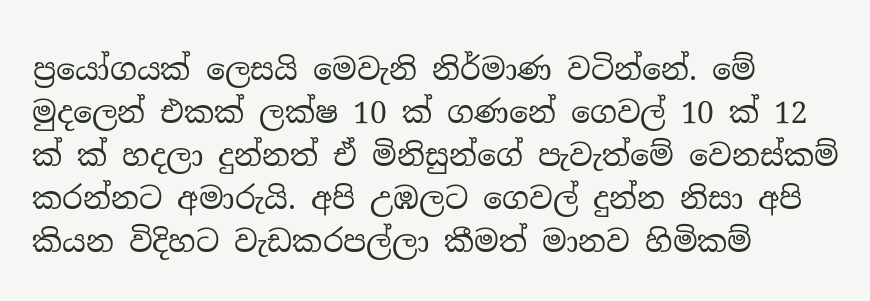ප්‍රයෝගයක් ලෙසයි මෙවැනි නිර්මාණ වටින්නේ. මේ මුදලෙන් එකක් ලක්ෂ 10 ක් ගණනේ ගෙවල් 10 ක් 12 ක් ක් හදලා දුන්නත් ඒ මිනිසුන්ගේ පැවැත්මේ වෙනස්කම් කරන්නට අමාරුයි. අපි උඹලට ගෙවල් දුන්න නිසා අපි කියන විදිහට වැඩකරපල්ලා කීමත් මානව හිමිකම්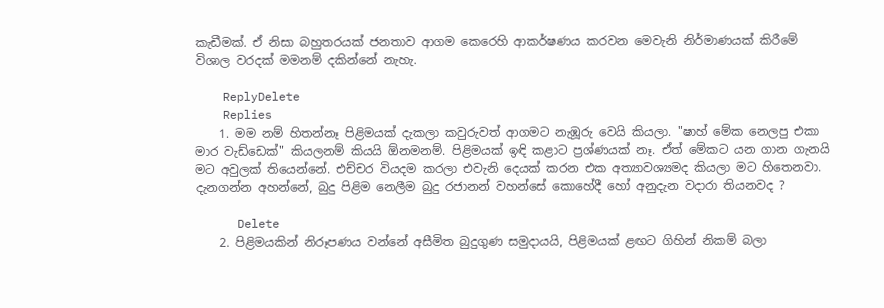කැඩීමක්. ඒ නිසා බහුතරයක් ජනතාව ආගම කෙරෙහි ආකර්ෂණය කරවන මෙවැනි නිර්මාණයක් කිරීමේ විශාල වරදක් මමනම් දකින්නේ නැහැ.

    ReplyDelete
    Replies
    1. මම නම් හිතන්නෑ පිළිමයක් දැකලා කවුරුවත් ආගමට නැඹූරු වෙයි කියලා. "ෂාහ් මේක නෙලපු එකා මාර වැඩ්ඩෙක්" කියලනම් කියයි ඕනමනම්. පිළිමයක් ඉඳි කළාට ප්‍රශ්ණයක් නෑ. ඒත් මේකට යන ගාන ගැනයි මට අවුලක් තියෙන්නේ. එච්චර වියදම කරලා එවැනි දෙයක් කරන එක අත්‍යාවශ්‍යමද කියලා මට හිතෙනවා. දැනගන්න අහන්නේ, බුදු පිළිම නෙලීම බුදු රජානන් වහන්සේ කොහේදී හෝ අනුදැන වදාරා තියනවද ?

      Delete
    2. පිළිමයකින් නිරූපණය වන්නේ අසීමිත බුදුගුණ සමුදායයි, පිළිමයක් ළඟට ගිහින් නිකම් බලා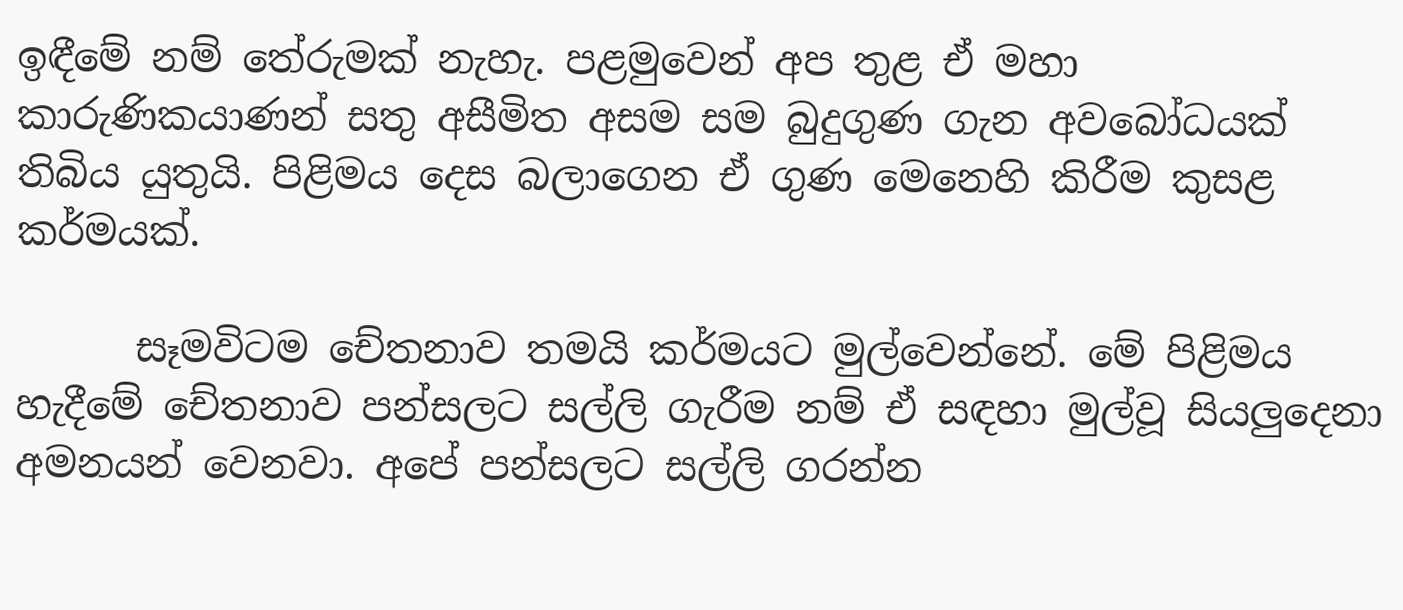ඉඳීමේ නම් තේරුමක් නැහැ. පළමුවෙන් අප තුළ ඒ මහා කාරුණිකයාණන් සතු අසීමිත අසම සම බුදුගුණ ගැන අවබෝධයක් තිබිය යුතුයි. පිළිමය දෙස බලාගෙන ඒ ගුණ මෙනෙහි කිරීම කුසළ කර්මයක්.

      සෑමවිටම චේතනාව තමයි කර්මයට මුල්වෙන්නේ. මේ පිළිමය හැදීමේ චේතනාව පන්සලට සල්ලි ගැරීම නම් ඒ සඳහා මුල්වූ සියලුදෙනා අමනයන් වෙනවා. අපේ පන්සලට සල්ලි ගරන්න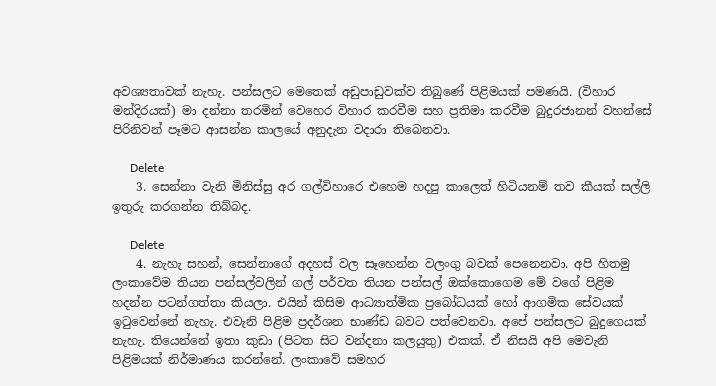අවශ්‍යතාවක් නැහැ. පන්සලට මෙතෙක් අඩුපාඩුවක්ව තිබුණේ පිළිමයක් පමණයි. (විහාර මන්දිරයක්) මා දන්නා තරමින් වෙහෙර විහාර කරවීම සහ ප්‍රතිමා කරවීම බුදුරජානන් වහන්සේ පිරිනිවන් පෑමට ආසන්න කාලයේ අනුදැන වදාරා තිබෙනවා.

      Delete
    3. සෙන්නා වැනි මිනිස්සු අර ගල්විහාරෙ එහෙම හදපු කාලෙත් හිටියනම් තව කීයක් සල්ලි ඉතුරු කරගන්න තිබ්බද.

      Delete
    4. නැහැ සහන්, සෙන්නාගේ අදහස් වල සෑහෙන්න වලංගු බවක් පෙනෙනවා. අපි හිතමු ලංකාවේම තියන පන්සල්වලින් ගල් පර්වත තියන පන්සල් ඔක්කොගෙම මේ වගේ පිළිම හදන්න පටන්ගත්තා කියලා. එයින් කිසිම ආධ්‍යාත්මික ප්‍රබෝධයක් හෝ ආගමික සේවයක් ඉටුවෙන්නේ නැහැ. එවැනි පිළිම ප්‍රදර්ශන භාණ්ඩ බවට පත්වෙනවා. අපේ පන්සලට බුදුගෙයක් නැහැ. තියෙන්නේ ඉතා කුඩා (පිටත සිට වන්දනා කලයුතු) එකක්. ඒ නිසයි අපි මෙවැනි පිළිමයක් නිර්මාණය කරන්නේ. ලංකාවේ සමහර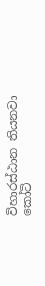විහාරස්ඨාන තියනවා කෝටි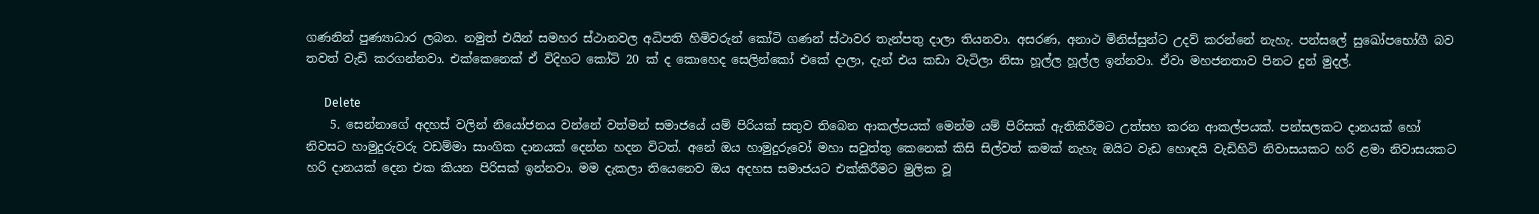ගණනින් පුණ්‍යාධාර ලබන. නමුත් එයින් සමහර ස්ථානවල අධිපති හිමිවරුන් කෝටි ගණන් ස්ථාවර තැන්පතු දාලා තියනවා. අසරණ, අනාථ මිනිස්සුන්ට උදව් කරන්නේ නැහැ. පන්සලේ සුඛෝපභෝගී බව තවත් වැඩි කරගන්නවා. එක්කෙනෙක් ඒ විදිහට කෝටි 20 ක් ද කොහෙද සෙලින්කෝ එකේ දාලා, දැන් එය කඩා වැටිලා නිසා හූල්ල හූල්ල ඉන්නවා. ඒවා මහජනතාව පිනට දුන් මුදල්.

      Delete
    5. සෙන්නාගේ අදහස් වලින් නියෝජනය වන්නේ වත්මන් සමාජයේ යම් පිරියක් සතුව තිබෙන ආකල්පයක් මෙන්ම යම් පිරිසක් ඇතිකිරීමට උත්සහ කරන ආකල්පයක්. පන්සලකට දානයක් හෝ නිවසට හාමුදුරුවරු වඩම්මා සාංගික දානයක් දෙන්න හදන විටත්. අනේ ඔය හාමුදුරුවෝ මහා සවුත්තු කෙනෙක් කිසි සිල්වත් කමක් නැහැ ඔයිට වැඩ හොඳයි වැඩිහිටි නිවාසයකට හරි ළමා නිවාසයකට හරි දානයක් දෙන එක කියන පිරිසක් ඉන්නවා. මම දැකලා තියෙනෙව ඔය අදහස සමාජයට එක්කිරීමට මුලික වූ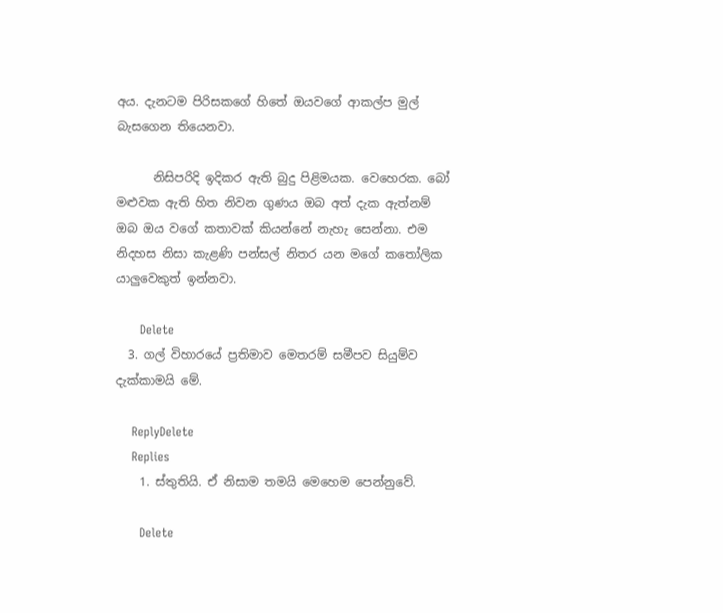අය. දැනටම පිරිසකගේ හිතේ ඔයවගේ ආකල්ප මුල් බැසගෙන තියෙනවා.

      නිසිපරිදි ඉදිකර ඇති බුදු පිළිමයක. වෙහෙරක. බෝ මළුවක ඇති හිත නිවන ගුණය ඔබ අත් දැක ඇත්නම් ඔබ ඔය වගේ කතාවක් කියන්නේ නැහැ සෙන්නා. එම නිදහස නිසා කැළණි පන්සල් නිතර යන මගේ කතෝලික යාලුවෙකුත් ඉන්නවා.

      Delete
  3. ගල් විහාරයේ ප්‍රතිමාව මෙතරම් සමීපව සියුම්ව දැක්කාමයි මේ.

    ReplyDelete
    Replies
    1. ස්තුතියි. ඒ නිසාම තමයි මෙහෙම පෙන්නුවේ.

      Delete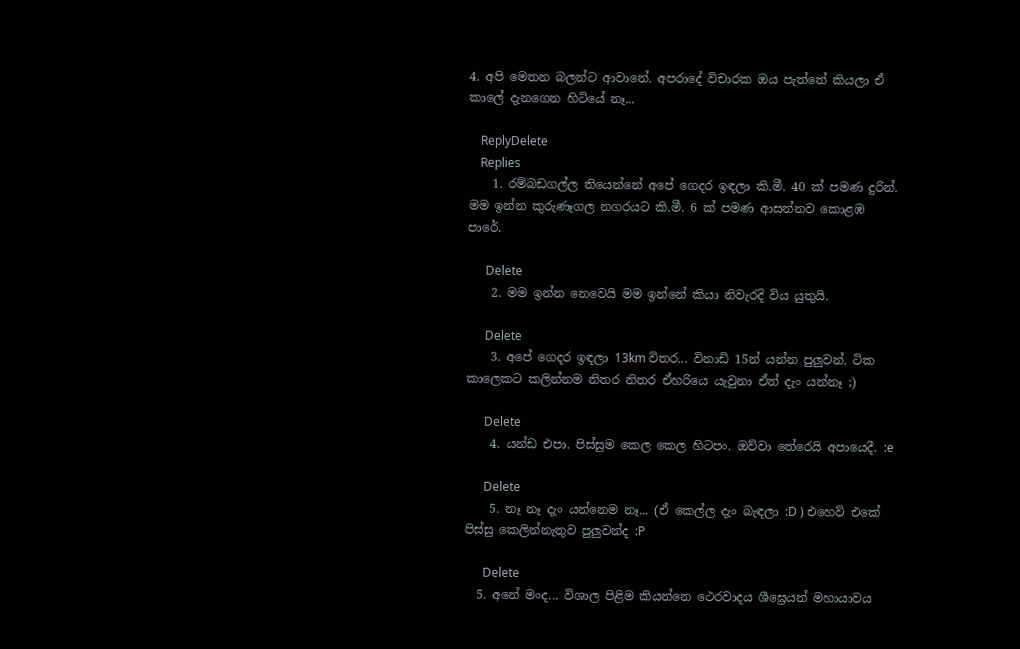4. අපි මෙතන බලන්ට ආවානේ. අපරාදේ විචාරක ඔය පැත්තේ කියලා ඒ කාලේ දැනගෙන හිටියේ නෑ...

    ReplyDelete
    Replies
    1. රම්බඩගල්ල තියෙන්නේ අපේ ගෙදර ඉඳලා කි.මී. 40 ක් පමණ දුරින්. මම ඉන්න කුරුණෑගල නගරයට කි.මී. 6 ක් පමණ ආසන්නව කොළඹ පාරේ.

      Delete
    2. මම ඉන්න නෙවෙයි මම ඉන්නේ කියා නිවැරදි විය යුතුයි.

      Delete
    3. අපේ ගෙදර ඉඳලා 13km විතර... විනාඩි 15න් යන්න පුලුවන්. ටික කාලෙකට කලින්නම නිතර නිතර ඒහරියෙ යැවුනා ඒත් දැං යන්නෑ ;)

      Delete
    4. යන්ඩ එපා. පිස්සුම කෙල කෙල හිටපං. ඔව්වා තේරෙයි අපායෙදී. :e

      Delete
    5. නෑ නෑ දැං යන්නෙම නෑ... (ඒ කෙල්ල දැං බැඳලා :D ) එහෙව් එකේ පිස්සු කෙලින්නැතුව පුලුවන්ද :P

      Delete
  5. අනේ මංද... විශාල පිළිම කියන්නෙ ථෙරවාදය ශීඝ්‍රෙයන් මහායාවය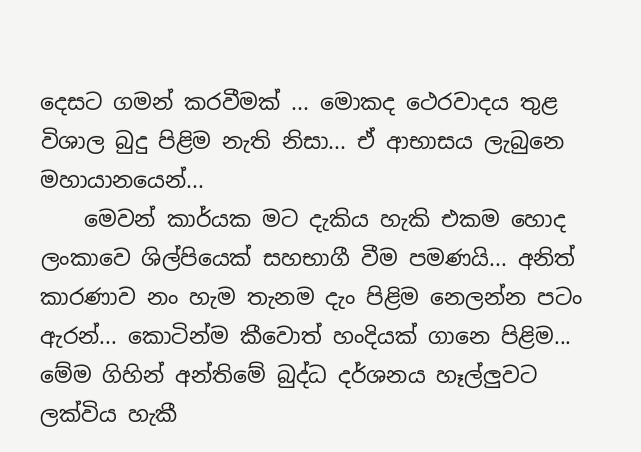දෙසට ගමන් කරවීමක් ... මොකද ථෙරවාදය තුළ විශාල බුදු පිළිම නැති නිසා... ඒ ආභාසය ලැබුනෙ මහායානයෙන්...
    මෙවන් කාර්යක මට දැකිය හැකි එකම හොද ලංකාවෙ ශිල්පියෙක් සහභාගී වීම පමණයි... අනිත් කාරණාව නං හැම තැනම දැං පිළිම නෙලන්න පටං ඇරන්... කොටින්ම කීවොත් හංදියක් ගානෙ පිළිම... මේම ගිහින් අන්තිමේ බුද්ධ දර්ශනය හෑල්ලුවට ලක්විය හැකී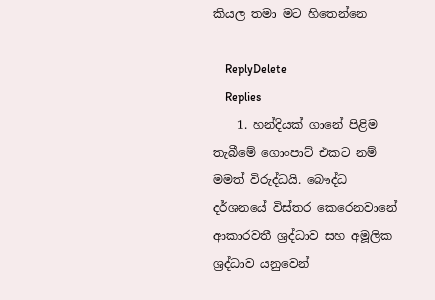කියල තමා මට හිතෙන්නෙ

    ReplyDelete
    Replies
    1. හන්දියක් ගානේ පිළිම තැබීමේ ගොංපාට් එකට නම් මමත් විරුද්ධයි. බෞද්ධ දර්ශනයේ විස්තර කෙරෙනවානේ ආකාරවතී ශ්‍රද්ධාව සහ අමූලික ශ්‍රද්ධාව යනුවෙන්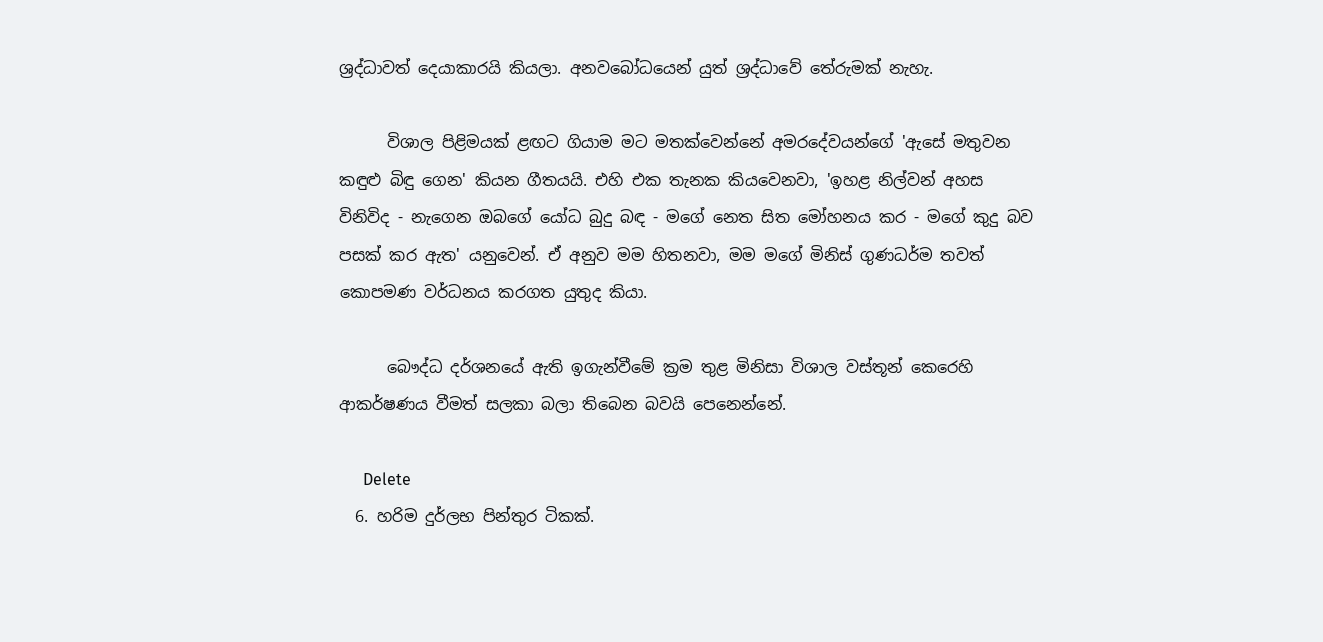ශ්‍රද්ධාවත් දෙයාකාරයි කියලා. අනවබෝධයෙන් යුත් ශ්‍රද්ධාවේ තේරුමක් නැහැ.

      විශාල පිළිමයක් ළඟට ගියාම මට මතක්වෙන්නේ අමරදේවයන්ගේ 'ඇසේ මතුවන කඳුළු බිඳු ගෙන' කියන ගීතයයි. එහි එක තැනක කියවෙනවා, 'ඉහළ නිල්වන් අහස විනිවිද - නැගෙන ඔබගේ යෝධ බුදු බඳ - මගේ නෙත සිත මෝහනය කර - මගේ කුදු බව පසක් කර ඇත' යනුවෙන්. ඒ අනුව මම හිතනවා, මම මගේ මිනිස් ගුණධර්ම තවත් කොපමණ වර්ධනය කරගත යුතුද කියා.

      බෞද්ධ දර්ශනයේ ඇති ඉගැන්වීමේ ක්‍රම තුළ මිනිසා විශාල වස්තූන් කෙරෙහි ආකර්ෂණය වීමත් සලකා බලා තිබෙන බවයි පෙනෙන්නේ.

      Delete
  6. හරිම දුර්ලභ පින්තුර ටිකක්.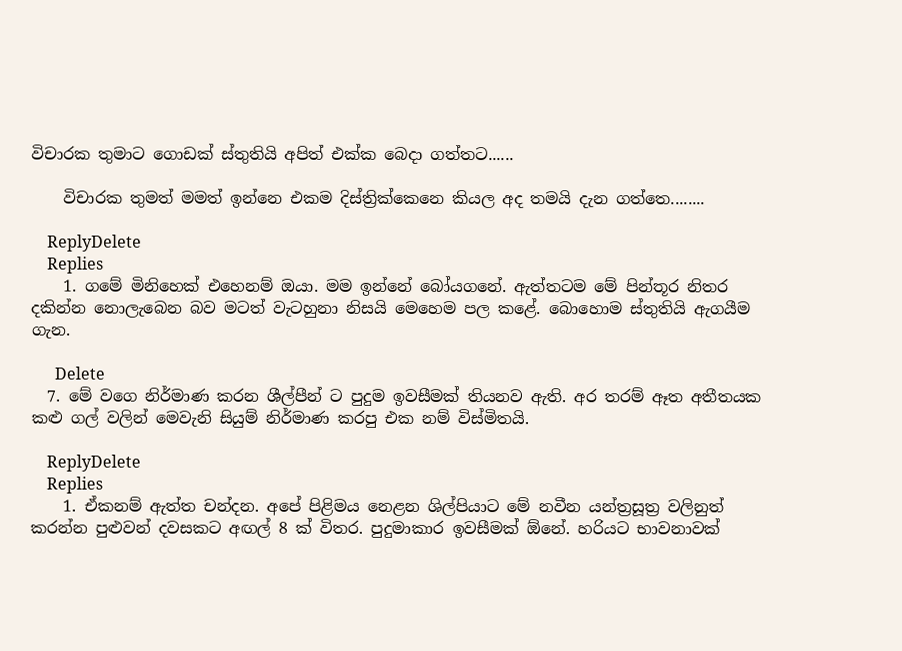විචාරක තුමාට ගොඩක් ස්තුතියි අපිත් එක්ක බෙදා ගත්තට......

    විචාරක තුමත් මමත් ඉන්නෙ එකම දිස්ත්‍රික්කෙනෙ කියල අද තමයි දැන ගත්තෙ........

    ReplyDelete
    Replies
    1. ගමේ මිනිහෙක් එහෙනම් ඔයා. මම ඉන්නේ බෝයගනේ. ඇත්තටම මේ පින්තූර නිතර දකින්න නොලැබෙන බව මටත් වැටහුනා නිසයි මෙහෙම පල කළේ. බොහොම ස්තුතියි ඇගයීම ගැන.

      Delete
  7. මේ වගෙ නිර්මාණ කරන ශීල්පීන් ට පුදුම ඉවසීමක් තියනව ඇති. අර තරම් ඈත අතීතයක කළු ගල් වලින් මෙවැනි සියුම් නිර්මාණ කරපු එක නම් විස්මිතයි.

    ReplyDelete
    Replies
    1. ඒකනම් ඇත්ත චන්දන. අපේ පිළිමය නෙළන ශිල්පියාට මේ නවීන යන්ත්‍රසූත්‍ර වලිනුත් කරන්න පුළුවන් දවසකට අඟල් 8 ක් විතර. පුදුමාකාර ඉවසීමක් ඕනේ. හරියට භාවනාවක්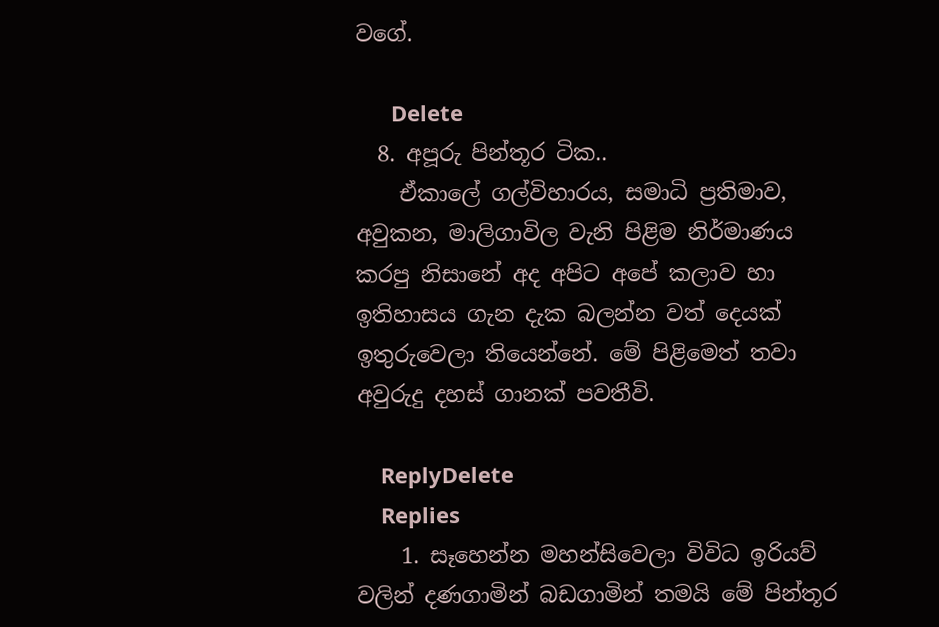වගේ.

      Delete
  8. අපූරු පින්තූර ටික..
    ඒකාලේ ගල්විහාරය, සමාධි ප්‍රතිමාව, අවුකන, මාලිගාවිල වැනි පිළිම නිර්මාණය කරපු නිසානේ අද අපිට අපේ කලාව හා ඉතිහාසය ගැන දැක බලන්න වත් දෙයක් ඉතුරුවෙලා තියෙන්නේ. මේ පිළිමෙත් තවා අවුරුදු දහස් ගානක් පවතීවි.

    ReplyDelete
    Replies
    1. සෑහෙන්න මහන්සිවෙලා විවිධ ඉරියව් වලින් දණගාමින් බඩගාමින් තමයි මේ පින්තූර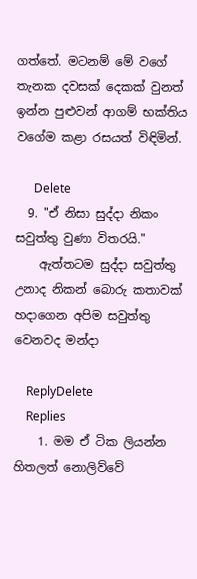ගත්තේ. මටනම් මේ වගේ තැනක දවසක් දෙකක් වුනත් ඉන්න පුළුවන් ආගම් භක්තිය වගේම කළා රසයත් විඳිමින්.

      Delete
  9. "ඒ නිසා සුද්දා නිකං සවුත්තු වුණා විතරයි."
    ඇත්තටම සුද්දා සවුත්තු උනාද නිකන් බොරු කතාවක් හදාගෙන අපිම සවුත්තු වෙනවද මන්දා

    ReplyDelete
    Replies
    1. මම ඒ ටික ලියන්න හිතලත් නොලිව්වේ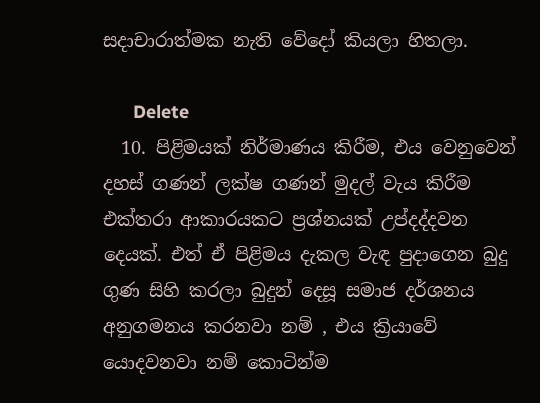සදාචාරාත්මක නැති වේදෝ කියලා හිතලා.

      Delete
  10. පිළිමයක් නිර්මාණය කිරීම, එය වෙනුවෙන් දහස් ගණන් ලක්ෂ ගණන් මුදල් වැය කිරීම එක්තරා ආකාරයකට ප්‍රශ්නයක් උප්දද්දවන දෙයක්. එත් ඒ පිළිමය දැකල වැඳ පුදාගෙන බුදු ගුණ සිහි කරලා බුදුන් දෙසූ සමාජ දර්ශනය අනුගමනය කරනවා නම් , එය ක්‍රියාවේ යොදවනවා නම් කොටින්ම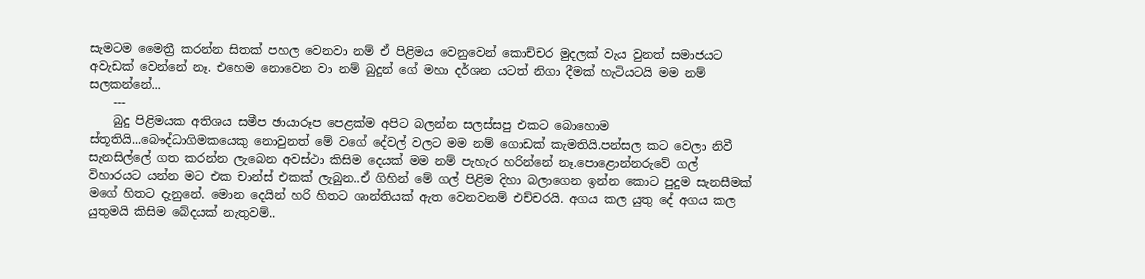සැමටම මෛත්‍රී කරන්න සිතක් පහල වෙනවා නම් ඒ පිළිමය වෙනුවෙන් කොච්චර මුදලක් වැය වුනත් සමාජයට අවැඩක් වෙන්නේ නෑ. එහෙම නොවෙන වා නම් බුදුන් ගේ මහා දර්ශන යටත් නිගා දීමක් හැටියටයි මම නම් සලකන්නේ...
    ---
    බුදු පිළිමයක අතිශය සමීප ඡායාරූප පෙළක්ම අපිට බලන්න සලස්සපු එකට බොහොම ස්තූතියි...බෞද්ධාගිමකයෙකු නොවුනත් මේ වගේ දේවල් වලට මම නම් ගොඩක් කැමතියි.පන්සල කට වෙලා නිවී සැනසිල්ලේ ගත කරන්න ලැබෙන අවස්ථා කිසිම දෙයක් මම නම් පැහැර හරින්නේ නෑ.පොළොන්නරුවේ ගල් විහාරයට යන්න මට එක චාන්ස් එකක් ලැබුන..ඒ ගිහින් මේ ගල් පිළිම දිහා බලාගෙන ඉන්න කොට පුදුම සැනසීමක් මගේ හිතට දැනුනේ. මොන දෙයින් හරි හිතට ශාන්තියක් ඇත වෙනවනම් එච්චරයි. අගය කල යුතු දේ අගය කල යුතුමයි කිසිම බේදයක් නැතුවම්..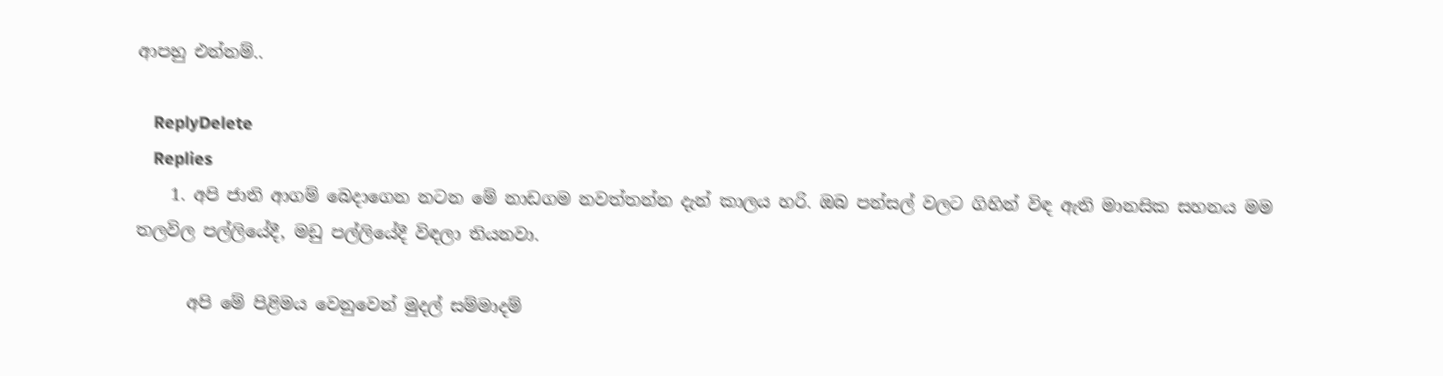ආපහු එන්නම්..

    ReplyDelete
    Replies
    1. අපි ජාති ආගම් බෙදාගෙන නටන මේ නාඩගම නවත්තන්න දැන් කාලය හරි. ඔබ පන්සල් වලට ගිහින් විඳ ඇති මානසික සහනය මම තලවිල පල්ලියේදී, මඩු පල්ලියේදී විඳලා තියනවා.

      අපි මේ පිළිමය වෙනුවෙන් මුදල් සම්මාදම්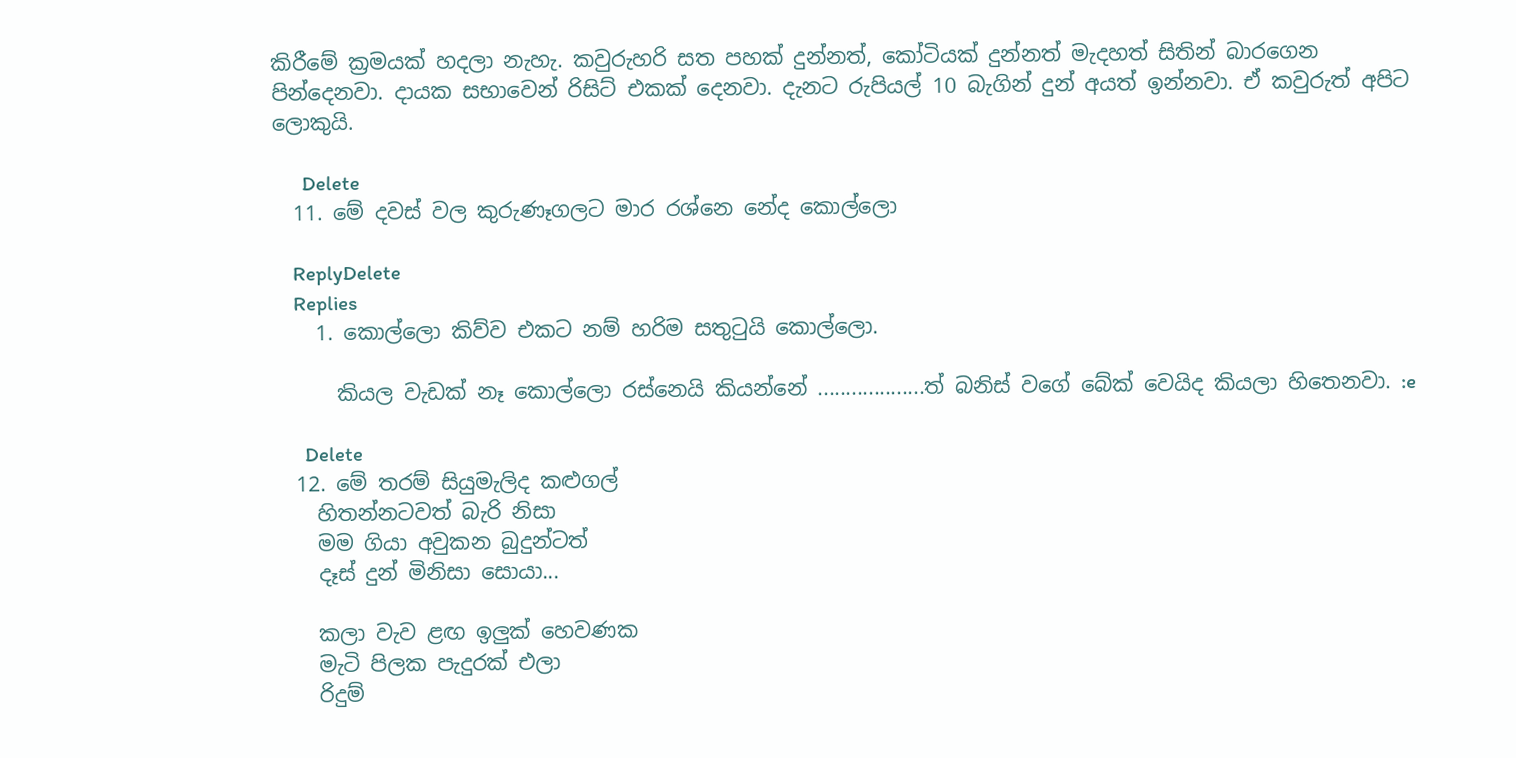කිරීමේ ක්‍රමයක් හදලා නැහැ. කවුරුහරි සත පහක් දුන්නත්, කෝටියක් දුන්නත් මැදහත් සිතින් බාරගෙන පින්දෙනවා. දායක සභාවෙන් රිසිට් එකක් දෙනවා. දැනට රුපියල් 10 බැගින් දුන් අයත් ඉන්නවා. ඒ කවුරුත් අපිට ලොකුයි.

      Delete
  11. මේ දවස් වල කුරුණෑගලට මාර රශ්නෙ නේද කොල්ලො

    ReplyDelete
    Replies
    1. කොල්ලො කිව්ව එකට නම් හරිම සතුටුයි කොල්ලො.

      කියල වැඩක් නෑ කොල්ලො රස්නෙයි කියන්නේ ...................ත් බනිස් වගේ බේක් වෙයිද කියලා හිතෙනවා. :e

      Delete
  12. මේ තරම් සියුමැලිද කළුගල්
    හිතන්නටවත් බැරි නිසා
    මම ගියා අවුකන බුදුන්ටත්
    දෑස් දුන් මිනිසා සොයා...

    කලා වැව ළඟ ඉලුක් හෙවණක
    මැටි පිලක පැදුරක් එලා
    රිදුම්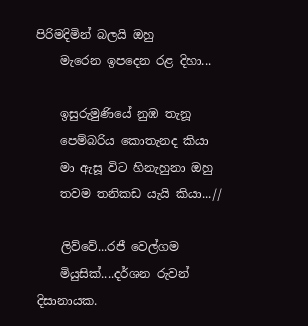පිරිමදිමින් බලයි ඔහු
    මැරෙන ඉපදෙන රළ දිහා...

    ඉසුරුමුණියේ නුඹ තැනූ
    පෙම්බරිය කොතැනද කියා
    මා ඇසූ විට හිනැහුනා ඔහු
    තවම තනිකඩ යැයි කියා...//

    ලිව්වේ...රජී වෙල්ගම
    මියුසික්....දර්ශන රුවන් දිසානායක.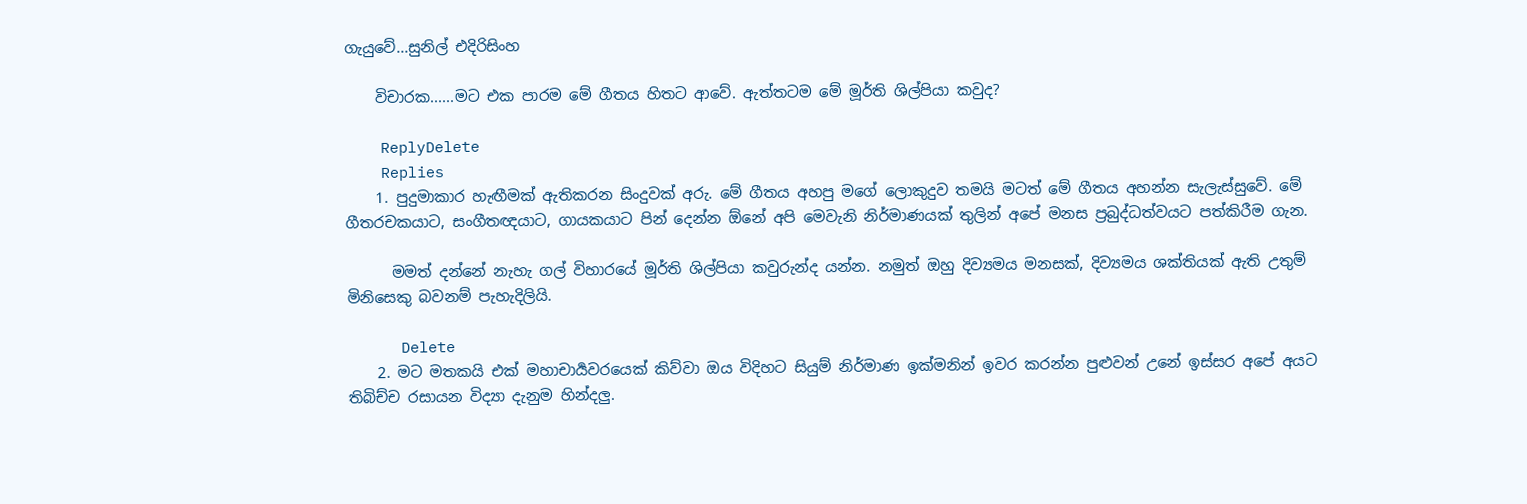ගැයුවේ...සුනිල් එදිරිසිංහ

    විචාරක......මට එක පාරම මේ ගීතය හිතට ආවේ. ඇත්තටම මේ මූර්ති ශිල්පියා කවුද?

    ReplyDelete
    Replies
    1. පුදුමාකාර හැඟීමක් ඇතිකරන සිංදුවක් අරු. මේ ගීතය අහපු මගේ ලොකුදුව තමයි මටත් මේ ගීතය අහන්න සැලැස්සුවේ. මේ ගීතරචකයාට, සංගීතඥයාට, ගායකයාට පින් දෙන්න ඕනේ අපි මෙවැනි නිර්මාණයක් තුලින් අපේ මනස ප්‍රබුද්ධත්වයට පත්කිරීම ගැන.

      මමත් දන්නේ නැහැ ගල් විහාරයේ මූර්ති ශිල්පියා කවුරුන්ද යන්න. නමුත් ඔහු දිව්‍යමය මනසක්, දිව්‍යමය ශක්තියක් ඇති උතුම් මිනිසෙකු බවනම් පැහැදිලියි.

      Delete
    2. මට මතකයි එක් මහාචාර්‍යවරයෙක් කිව්වා ඔය විදිහට සියුම් නිර්මාණ ඉක්මනින් ඉවර කරන්න පුළුවන් උනේ ඉස්සර අපේ අයට තිබිච්ච රසායන විද්‍යා දැනුම හින්දලු.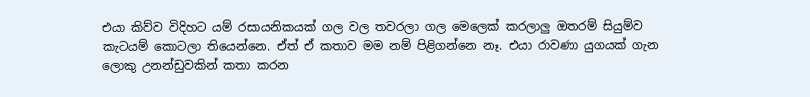එයා කිව්ව විදිහට යම් රසායනිකයක් ගල වල තවරලා ගල මෙලෙක් කරලාලු ඔතරම් සියුම්ව කැටයම් කොටලා තියෙන්නෙ. ඒත් ඒ කතාව මම නම් පිළිගන්නෙ නෑ. එයා රාවණා යුගයක් ගැන ලොකු උනන්ඩුවකින් කතා කරන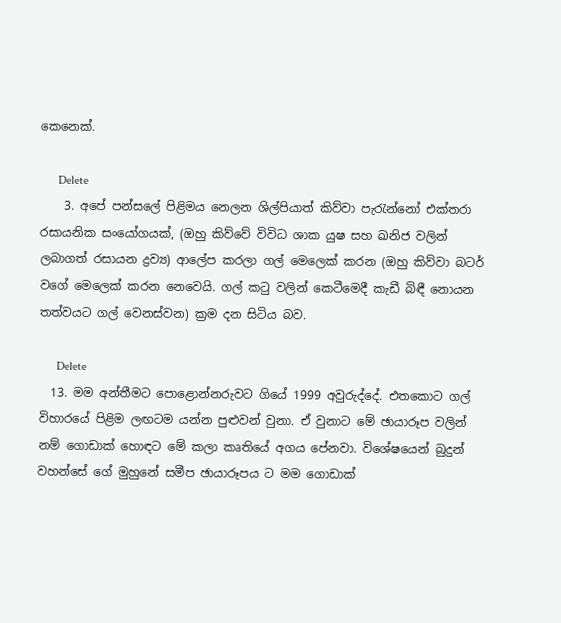කෙනෙක්.

      Delete
    3. අපේ පන්සලේ පිළිමය නෙලන ශිල්පියාත් කිව්වා පැරැන්නෝ එක්තරා රසායනික සංයෝගයක්, (ඔහු කිව්වේ විවිධ ශාක යුෂ සහ ඛනිජ වලින් ලබාගත් රසායන ද්‍රව්‍ය) ආලේප කරලා ගල් මෙලෙක් කරන (ඔහු කිව්වා බටර් වගේ මෙලෙක් කරන නෙවෙයි. ගල් කටු වලින් කෙටීමෙදී කැඩී බිඳී නොයන තත්වයට ගල් වෙනස්වන) ක්‍රම දන සිටිය බව.

      Delete
  13. මම අන්තීමට පොළොන්නරුවට ගියේ 1999 අවුරුද්දේ. එතකොට ගල් විහාරයේ පිළිම ලඟටම යන්න පුළුවන් වුනා. ඒ වුනාට මේ ඡායාරූප වලින් නම් ගොඩාක් හොඳට මේ කලා කෘතියේ අගය පේනවා. විශේෂයෙන් බුදුන් වහන්සේ ගේ මුහුනේ සමීප ඡායාරූපය ට මම ගොඩාක්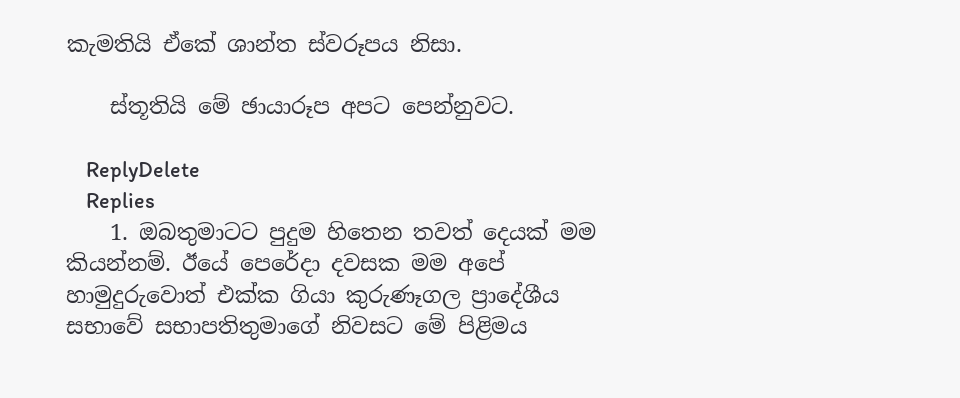කැමතියි ඒකේ ශාන්ත ස්වරූපය නිසා.

    ස්තූතියි මේ ඡායාරූප අපට පෙන්නුවට.

    ReplyDelete
    Replies
    1. ඔබතුමාටට පුදුම හිතෙන තවත් දෙයක් මම කියන්නම්. ඊයේ පෙරේදා දවසක මම අපේ හාමුදුරුවොත් එක්ක ගියා කුරුණෑගල ප්‍රාදේශීය සභාවේ සභාපතිතුමාගේ නිවසට මේ පිළිමය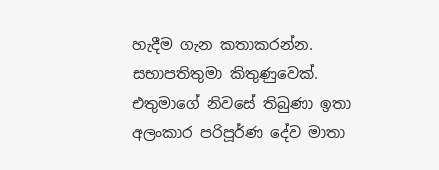හැදීම ගැන කතාකරන්න. සභාපතිතුමා කිතුණුවෙක්. එතුමාගේ නිවසේ තිබුණා ඉතා අලංකාර පරිපූර්ණ දේව මාතා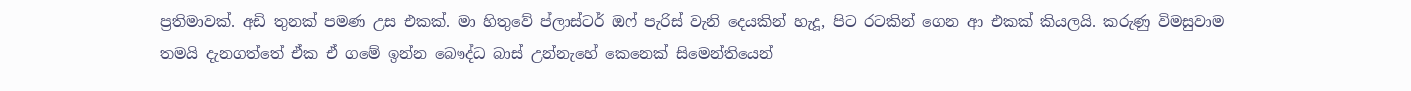ප්‍රතිමාවක්. අඩි තුනක් පමණ උස එකක්. මා හිතුවේ ප්ලාස්ටර් ඔෆ් පැරිස් වැනි දෙයකින් හැදූ, පිට රටකින් ගෙන ආ එකක් කියලයි. කරුණු විමසුවාම තමයි දැනගත්තේ ඒක ඒ ගමේ ඉන්න බෞද්ධ බාස් උන්නැහේ කෙනෙක් සිමෙන්තියෙන්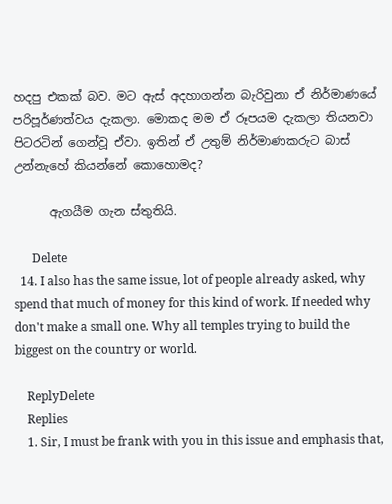හදපු එකක් බව. මට ඇස් අදහාගන්න බැරිවුනා ඒ නිර්මාණයේ පරිපූර්ණත්වය දැකලා. මොකද මම ඒ රූපයම දැකලා තියනවා පිටරටින් ගෙන්වූ ඒවා. ඉතින් ඒ උතුම් නිර්මාණකරුට බාස් උන්නැහේ කියන්නේ කොහොමද?

      ඇගයීම ගැන ස්තුතියි.

      Delete
  14. I also has the same issue, lot of people already asked, why spend that much of money for this kind of work. If needed why don't make a small one. Why all temples trying to build the biggest on the country or world.

    ReplyDelete
    Replies
    1. Sir, I must be frank with you in this issue and emphasis that,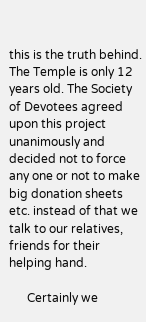this is the truth behind. The Temple is only 12 years old. The Society of Devotees agreed upon this project unanimously and decided not to force any one or not to make big donation sheets etc. instead of that we talk to our relatives, friends for their helping hand.

      Certainly we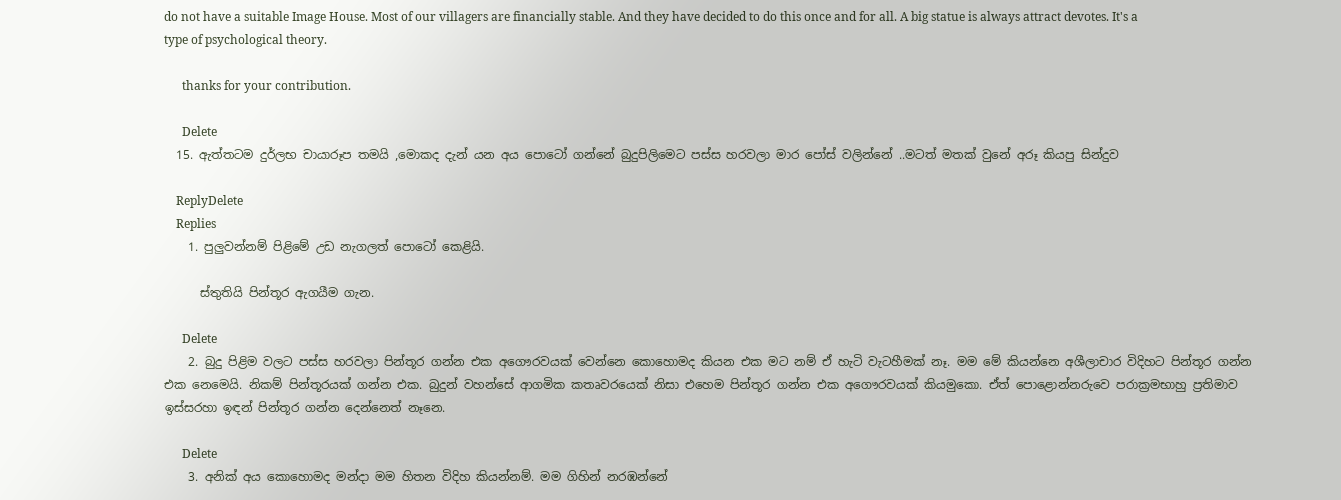do not have a suitable Image House. Most of our villagers are financially stable. And they have decided to do this once and for all. A big statue is always attract devotes. It's a type of psychological theory.

      thanks for your contribution.

      Delete
  15. ඇත්තටම දුර්ලභ චායාරූප තමයි ,මොකද දැන් යන අය පොටෝ ගන්නේ බුදුපිලිමෙට පස්ස හරවලා මාර පෝස් වලින්නේ ..මටත් මතක් වුනේ අරූ කියපු සින්දුව

    ReplyDelete
    Replies
    1. පුලුවන්නම් පිළිමේ උඩ නැගලත් පොටෝ කෙළියි.

      ස්තුතියි පින්තූර ඇගයීම ගැන.

      Delete
    2. බුදු පිළිම වලට පස්ස හරවලා පින්තූර ගන්න එක අගෞරවයක් වෙන්නෙ කොහොමද කියන එක මට නම් ඒ හැටි වැටහීමක් නෑ. මම මේ කියන්නෙ අශීලාචාර විදිහට පින්තූර ගන්න එක නෙමෙයි. නිකම් පින්තූරයක් ගන්න එක. බුදුන් වහන්සේ ආගමික කතෘවරයෙක් නිසා එහෙම පින්තූර ගන්න එක අගෞරවයක් කියමුකො. ඒත් පොළොන්නරුවෙ පරාක්‍රමභාහු ප්‍රතිමාව ඉස්සරහා ඉඳන් පින්තූර ගන්න දෙන්නෙත් නෑනෙ.

      Delete
    3. අනික් අය කොහොමද මන්දා මම හිතන විදිහ කියන්නම්. මම ගිහින් නරඹන්නේ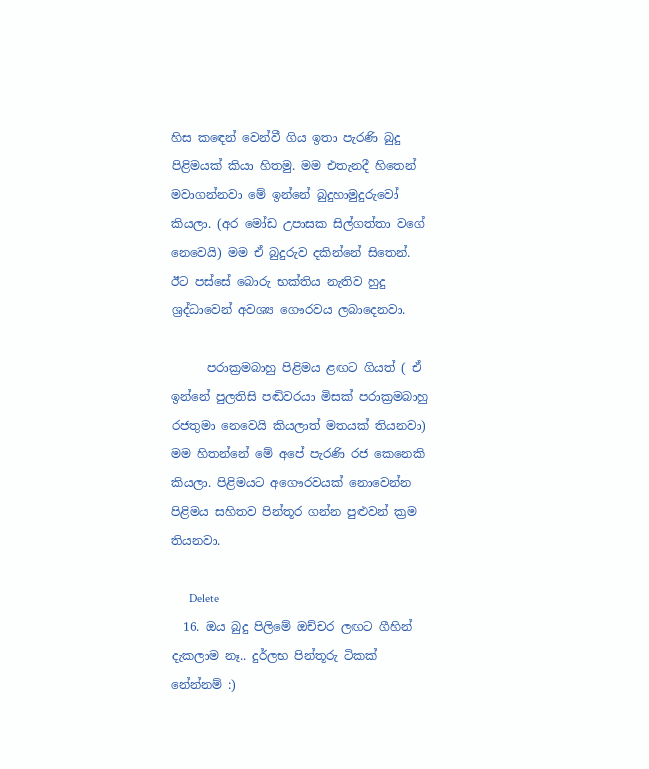හිස කඳෙන් වෙන්වී ගිය ඉතා පැරණි බුදු පිළිමයක් කියා හිතමු. මම එතැනදී හිතෙන් මවාගන්නවා මේ ඉන්නේ බුදුහාමුදුරුවෝ කියලා. (අර මෝඩ උපාසක සිල්ගත්තා වගේ නෙවෙයි) මම ඒ බුදුරුව දකින්නේ සිතෙන්. ඊට පස්සේ බොරු භක්තිය නැතිව හුදු ශ්‍රද්ධාවෙන් අවශ්‍ය ගෞරවය ලබාදෙනවා.

      පරාක්‍රමබාහු පිළිමය ළඟට ගියත් ( ඒ ඉන්නේ පුලතිසි පඬිවරයා මිසක් පරාක්‍රමබාහු රජතුමා නෙවෙයි කියලාත් මතයක් තියනවා) මම හිතන්නේ මේ අපේ පැරණි රජ කෙනෙකි කියලා. පිළිමයට අගෞරවයක් නොවෙන්න පිළිමය සහිතව පින්තූර ගන්න පුළුවන් ක්‍රම තියනවා.

      Delete
  16. ඔය බුදු පිලිමේ ඔච්චර ලඟට ගීහින් දැකලාම නෑ.. දුර්ලභ පින්තූරු ටිකක් නේන්නම් :)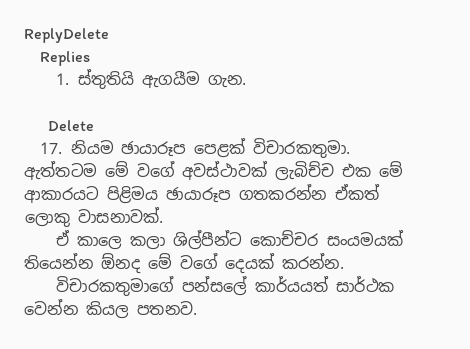ReplyDelete
    Replies
    1. ස්තුතියි ඇගයීම ගැන.

      Delete
  17. නියම ඡායාරූප පෙළක් විචාරකතුමා. ඇත්තටම මේ වගේ අවස්ථාවක් ලැබිච්ච එක මේ ආකාරයට පිළිමය ඡායාරූප ගතකරන්න ඒකත් ලොකු වාසනාවක්.
    ඒ කාලෙ කලා ශිල්පීන්ට කොච්චර සංයමයක් තියෙන්න ඕනද මේ වගේ දෙයක් කරන්න.
    විචාරකතුමාගේ පන්සලේ කාර්යයත් සාර්ථක වෙන්න කියල පතනව.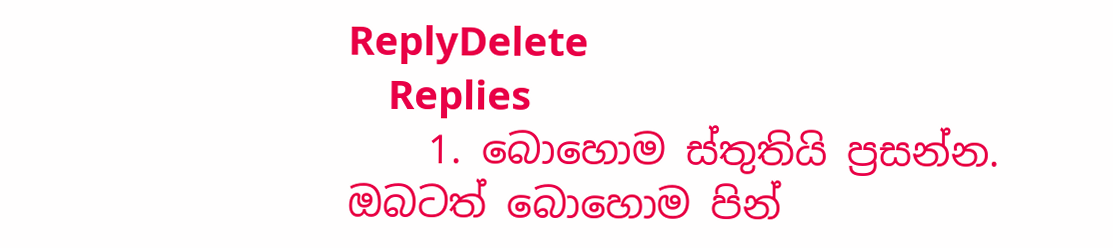ReplyDelete
    Replies
    1. බොහොම ස්තුතියි ප්‍රසන්න. ඔබටත් බොහොම පින්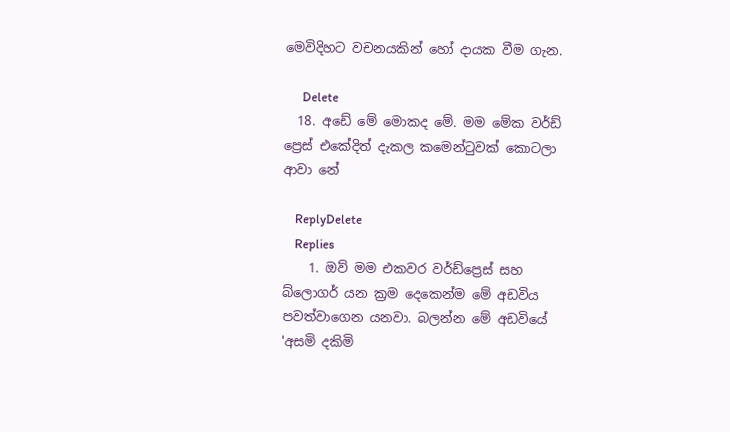මෙවිදිහට වචනයකින් හෝ දායක වීම ගැන.

      Delete
  18. අඩේ මේ මොකද මේ. මම මේක වර්ඩ් ප්‍රෙස් එකේදිත් දැකල කමෙන්ටුවක් කොටලා ආවා නේ

    ReplyDelete
    Replies
    1. ඔව් මම එකවර වර්ඩ්ප්‍රෙස් සහ බ්ලොගර් යන ක්‍රම දෙකෙන්ම මේ අඩවිය පවත්වාගෙන යනවා. බලන්න මේ අඩවියේ 'අසමි දකිමි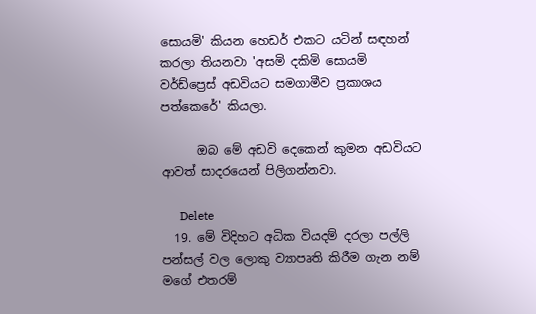සොයමි' කියන හෙඩර් එකට යටින් සඳහන් කරලා තියනවා 'අසමි දකිමි සොයමි වර්ඩ්ප්‍රෙස් අඩවියට සමගාමීව ප්‍රකාශය පත්කෙරේ' කියලා.

      ඔබ මේ අඩවි දෙකෙන් කුමන අඩවියට ආවත් සාදරයෙන් පිලිගන්නවා.

      Delete
  19. මේ විදිහට අධික වියදම් දරලා පල්ලි පන්සල් වල ලොකු ව්‍යාපෘති කිරීම ගැන නම් මගේ එතරම්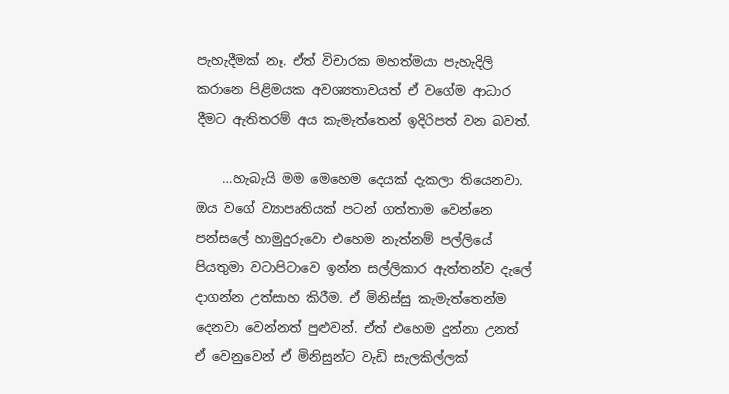පැහැදීමක් නෑ. ඒත් විචාරක මහත්මයා පැහැදිලි කරානෙ පිළිමයක අවශ්‍යතාවයත් ඒ වගේම ආධාර දීමට ඇතිතරම් අය කැමැත්තෙන් ඉදිරිපත් වන බවත්.

    …හැබැයි මම මෙහෙම දෙයක් දැකලා තියෙනවා. ඔය වගේ ව්‍යාපෘතියක් පටන් ගත්තාම වෙන්නෙ පන්සලේ හාමුදුරුවො එහෙම නැත්නම් පල්ලියේ පියතුමා වටාපිටාවෙ ඉන්න සල්ලිකාර ඇත්තන්ව දැලේ දාගන්න උත්සාහ කිරීම. ඒ මිනිස්සු කැමැත්තෙන්ම දෙනවා වෙන්නත් පුළුවන්. ඒත් එහෙම දුන්නා උනත් ඒ වෙනුවෙන් ඒ මිනිසුන්ට වැඩි සැලකිල්ලක්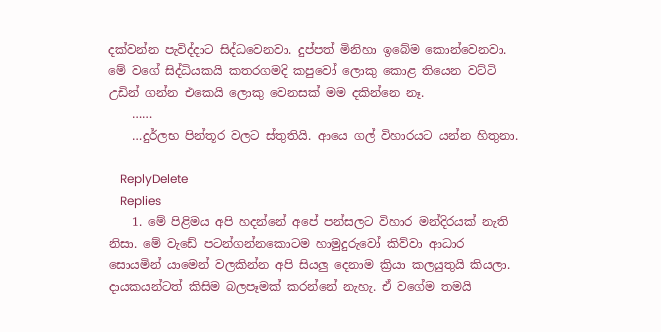දක්වන්න පැවිද්දාට සිද්ධවෙනවා. දුප්පත් මිනිහා ඉබේම කොන්වෙනවා. මේ වගේ සිද්ධියකයි කතරගමදි කපුවෝ ලොකු කොළ තියෙන වට්ටි උඩින් ගන්න එකෙයි ලොකු වෙනසක් මම දකින්නෙ නෑ.
    ……
    …දුර්ලභ පින්තූර වලට ස්තුතියි. ආයෙ ගල් විහාරයට යන්න හිතුනා.

    ReplyDelete
    Replies
    1. මේ පිළිමය අපි හදන්නේ අපේ පන්සලට විහාර මන්දිරයක් නැති නිසා. මේ වැඩේ පටන්ගන්නකොටම හාමුදුරුවෝ කිව්වා ආධාර සොයමින් යාමෙන් වලකින්න අපි සියලු දෙනාම ක්‍රියා කලයුතුයි කියලා. දායකයන්ටත් කිසිම බලපෑමක් කරන්නේ නැහැ. ඒ වගේම තමයි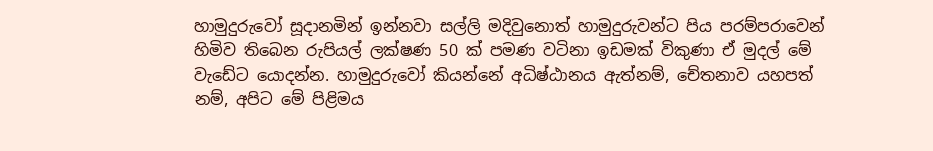හාමුදුරුවෝ සූදානමින් ඉන්නවා සල්ලි මදිවුනොත් හාමුදුරුවන්ට පිය පරම්පරාවෙන් හිමිව තිබෙන රුපියල් ලක්ෂණ 50 ක් පමණ වටිනා ඉඩමක් විකුණා ඒ මුදල් මේ වැඩේට යොදන්න. හාමුදුරුවෝ කියන්නේ අධිෂ්ඨානය ඇත්නම්, චේතනාව යහපත් නම්, අපිට මේ පිළිමය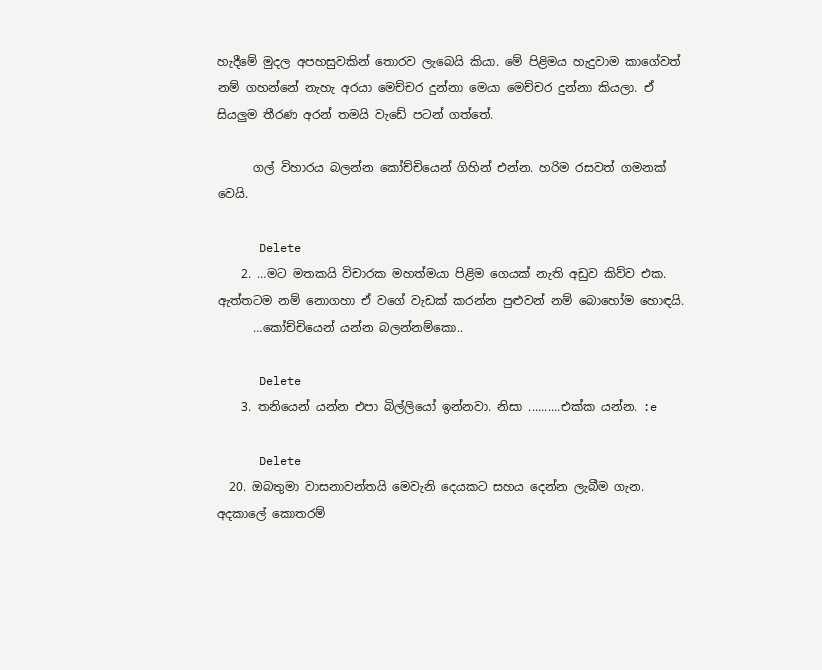හැදීමේ මුදල අපහසුවකින් තොරව ලැබෙයි කියා. මේ පිළිමය හැදුවාම කාගේවත් නම් ගහන්නේ නැහැ අරයා මෙච්චර දුන්නා මෙයා මෙච්චර දුන්නා කියලා. ඒ සියලුම තීරණ අරන් තමයි වැඩේ පටන් ගත්තේ.

      ගල් විහාරය බලන්න කෝච්චියෙන් ගිහින් එන්න. හරිම රසවත් ගමනක් වෙයි.

      Delete
    2. …මට මතකයි විචාරක මහත්මයා පිළිම ගෙයක් නැති අඩුව කිව්ව එක. ඇත්තටම නම් නොගහා ඒ වගේ වැඩක් කරන්න පුළුවන් නම් බොහෝම හොඳයි.
      …කෝච්චියෙන් යන්න බලන්නම්කො..

      Delete
    3. තනියෙන් යන්න එපා බිල්ලියෝ ඉන්නවා. නිසා ..........එක්ක යන්න. :e

      Delete
  20. ඔබතුමා වාසනාවන්තයි මෙවැනි දෙයකට සහය දෙන්න ලැබීම ගැන. අදකාලේ කොතරම්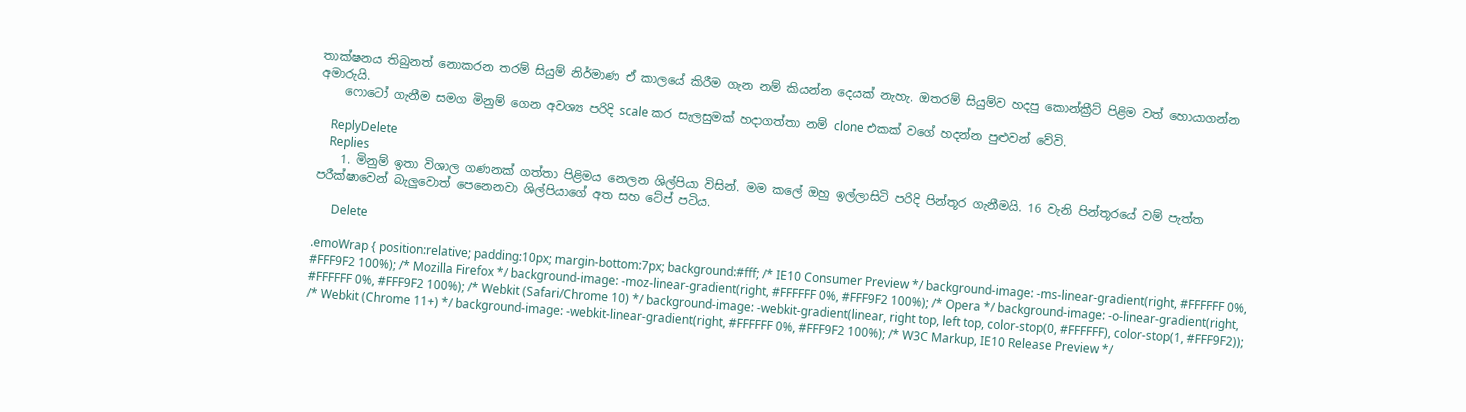තාක්ෂනය තිබුනත් නොකරන තරම් සියුම් නිර්මාණ ඒ කාලයේ කිරීම ගැන නම් කියන්න දෙයක් නැහැ. ඔතරම් සියුම්ව හදපු කොන්ක්‍රීට් පිළිම වත් හොයාගන්න අමාරුයි.
    ෆොටෝ ගැනීම සමග මිනුම් ගෙන අවශ්‍ය පරිදි scale කර සැලසුමක් හදාගත්තා නම් clone එකක් වගේ හදන්න පුළුවන් වේවි.

    ReplyDelete
    Replies
    1. මිනුම් ඉතා විශාල ගණනක් ගත්තා පිළිමය නෙලන ශිල්පියා විසින්. මම කලේ ඔහු ඉල්ලාසිටි පරිදි පින්තූර ගැනීමයි. 16 වැනි පින්තූරයේ වම් පැත්ත පරීක්ෂාවෙන් බැලුවොත් පෙනෙනවා ශිල්පියාගේ අත සහ ටේප් පටිය.

      Delete

.emoWrap { position:relative; padding:10px; margin-bottom:7px; background:#fff; /* IE10 Consumer Preview */ background-image: -ms-linear-gradient(right, #FFFFFF 0%, #FFF9F2 100%); /* Mozilla Firefox */ background-image: -moz-linear-gradient(right, #FFFFFF 0%, #FFF9F2 100%); /* Opera */ background-image: -o-linear-gradient(right, #FFFFFF 0%, #FFF9F2 100%); /* Webkit (Safari/Chrome 10) */ background-image: -webkit-gradient(linear, right top, left top, color-stop(0, #FFFFFF), color-stop(1, #FFF9F2)); /* Webkit (Chrome 11+) */ background-image: -webkit-linear-gradient(right, #FFFFFF 0%, #FFF9F2 100%); /* W3C Markup, IE10 Release Preview */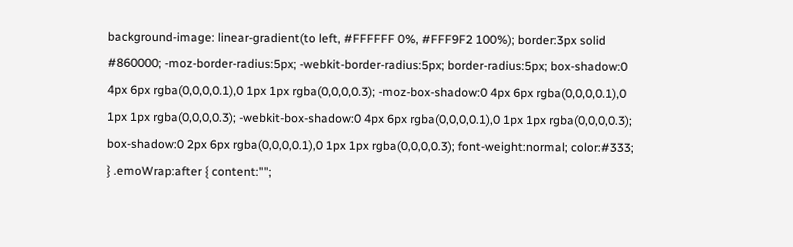background-image: linear-gradient(to left, #FFFFFF 0%, #FFF9F2 100%); border:3px solid #860000; -moz-border-radius:5px; -webkit-border-radius:5px; border-radius:5px; box-shadow:0 4px 6px rgba(0,0,0,0.1),0 1px 1px rgba(0,0,0,0.3); -moz-box-shadow:0 4px 6px rgba(0,0,0,0.1),0 1px 1px rgba(0,0,0,0.3); -webkit-box-shadow:0 4px 6px rgba(0,0,0,0.1),0 1px 1px rgba(0,0,0,0.3); box-shadow:0 2px 6px rgba(0,0,0,0.1),0 1px 1px rgba(0,0,0,0.3); font-weight:normal; color:#333; } .emoWrap:after { content:"";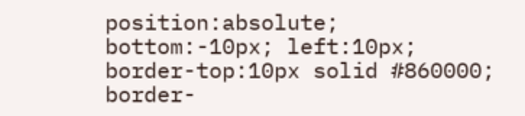position:absolute; bottom:-10px; left:10px; border-top:10px solid #860000; border-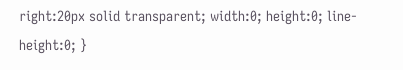right:20px solid transparent; width:0; height:0; line-height:0; }